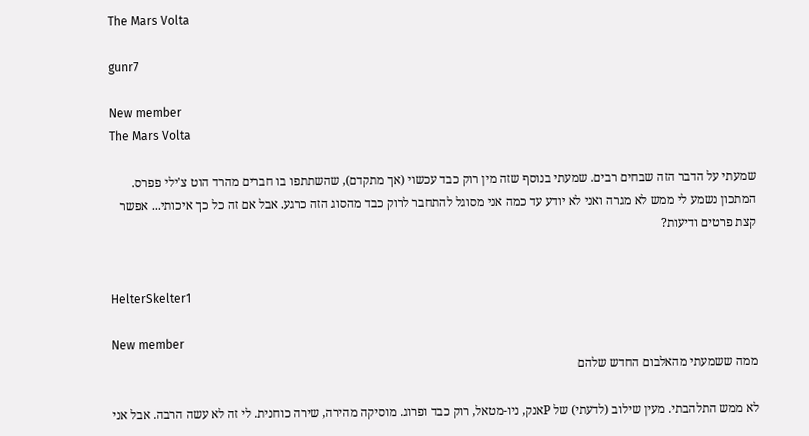The Mars Volta

gunr7

New member
The Mars Volta

שמעתי על הדבר הזה שבחים רבים. שמעתי בנוסף שזה מין רוק כבד עכשוי (אך מתקדם), שהשתתפו בו חברים מהרד הוט צ'ילי פפרס. המתכון נשמע לי ממש לא מגרה ואני לא יודע עד כמה אני מסוגל להתחבר לרוק כבד מהסוג הזה כרגע. אבל אם זה כל כך איכותי... אפשר קצת פרטים ודיעות?


HelterSkelter1

New member
ממה ששמעתי מהאלבום החדש שלהם

לא ממש התלהבתי. מעין שילוב (לדעתי) של Pאנק, ניו-מטאל, רוק כבד ופרוג. מוסיקה מהירה, שירה כוחנית. לי זה לא עשה הרבה. אבל אני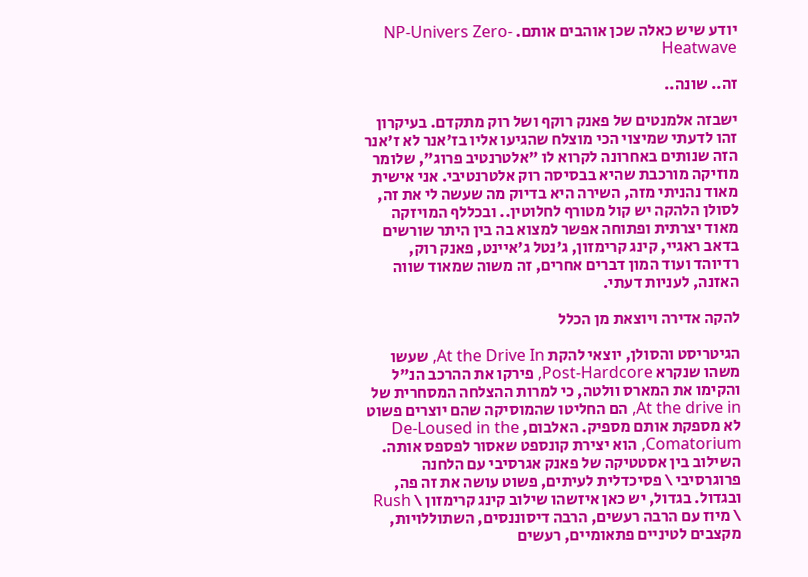יודע שיש כאלה שכן אוהבים אותם. NP-Univers Zero-Heatwave

זה.. שונה..

ישבזה אלמנטים של פאנק רוקף ושל רוק מתקדם. בעיקרון זהו לדעתי שמיצוי הכי מוצלח שהגיעו אליו בז'אנר לא ז'אנר הזה שנותים באחרונה לקרוא לו "אלטרנטיב פרוג", שלומר מוזיקה מורכבת שהיא בבסיסה רוק אלטרנטיבי. אני אישית מאוד נהניתי מזה, השירה היא בדיוק מה שעשה לי את זה, לסולן הלהקה יש קול מטורף לחלוטין.. ובכללף המויזקה מאוד יצרתית ופתוחה אפשר למצוא בה בין היתר שורשים בדאב ראגיי, קינג קרימזון, ג'נטל ג'איינט, פאנק רוק, רדיוהד ועוד המון דברים אחרים, זה משוה שמאוד שווה האזנה, לעניות דעתי.

להקה אדירה ויוצאת מן הכלל

הגיטריסט והסולן, יוצאי להקת At the Drive In, שעשו משהו שנקרא Post-Hardcore, פירקו את ההרכב הנ"ל והקימו את המארס וולטה, כי למרות ההצלחה המסחרית של At the drive in, הם החליטו שהמוסיקה שהם יוצרים פשוט לא מספקת אותם מספיק. האלבום, De-Loused in the Comatorium, הוא יצירת קונספט שאסור לפספס אותה. השילוב בין אסטטיקה של פאנק אגרסיבי עם הלחנה פרוגרסיבי \ פסיכדלית לעיתים, פשוט עושה את זה פה, ובגדול. בגדול, יש כאן איזשהו שילוב קינג קרימזון \ Rush \ מיוז עם הרבה רעשים, הרבה דיסוננסים, השתוללויות, מקצבים לטיניים פתאומיים, רעשים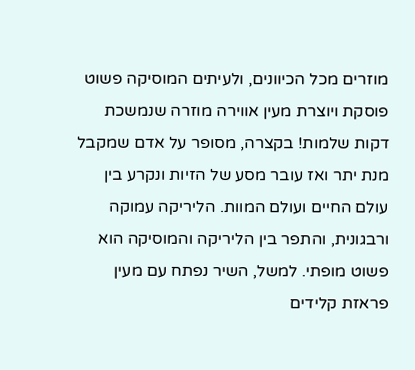מוזרים מכל הכיוונים, ולעיתים המוסיקה פשוט פוסקת ויוצרת מעין אווירה מוזרה שנמשכת דקות שלמות! בקצרה, מסופר על אדם שמקבל מנת יתר ואז עובר מסע של הזיות ונקרע בין עולם החיים ועולם המוות. הליריקה עמוקה ורבגונית, והתפר בין הליריקה והמוסיקה הוא פשוט מופתי. למשל, השיר נפתח עם מעין פראזת קלידים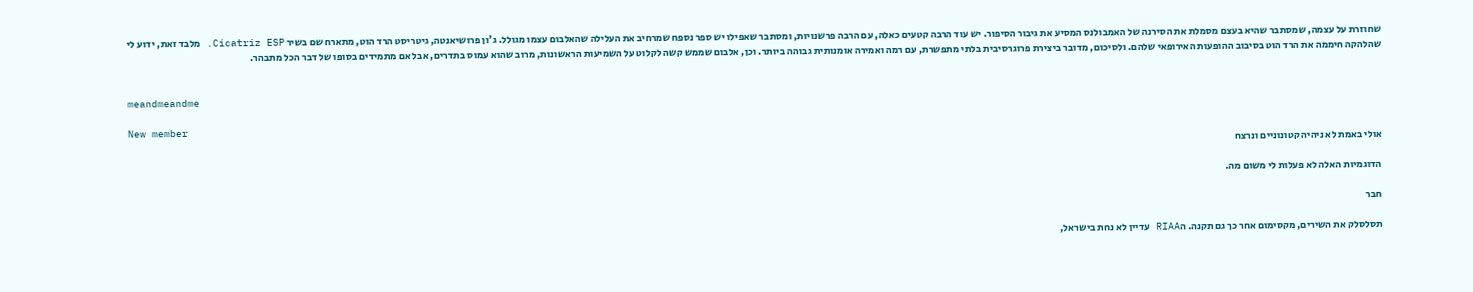שחוזרת על עצמה, שמסתבר שהיא בעצם מסמלת את הסירנה של האמבולנס המסיע את גיבור הסיפור. יש עוד הרבה קטעים כאלה, עם הרבה פרשנויות, ומסתבר שאפילו יש ספר נספח שמרחיב את העלילה שהאלבום עצמו מגולל. ג'ון פרושיאנטה, גיטריסט הרד הוט, מתארח שם בשיר Cicatriz ESP. מלבד זאת, ידוע לי שהלהקה חיממה את הרד הוט בסיבוב ההופעות האירופאי שלהם. ולסיכום, מדובר ביצירת פרוגרסיבית בלתי מתפשרת, עם רמה ואמירה אומנותית גבוהה ביותר. וכן, אלבום שממש קשה לקלוט על השמיעות הראשונות, מרוב שהוא עמוס בתדרים, אבל אם מתמידים בסופו של דבר הכל מתבהר.


meandmeandme

New member
אולי באמת לא ניהיה קטונוניים ונרצח

הדוגמיות האלה לא פעלות לי משום מה.

חבר

תסלסלק את השירים, מקסימום אחר כך גם תקנה. הRIAA עדיין לא נחת בישראל,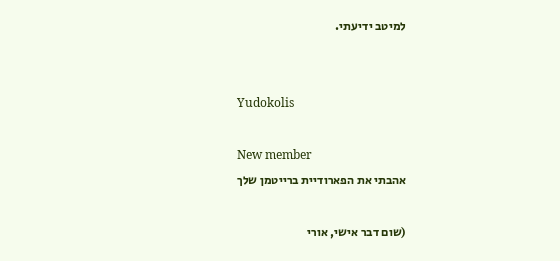למיטב ידיעתי.


Yudokolis

New member
אהבתי את הפארודיית ברייטמן שלך

(שום דבר אישי, אורי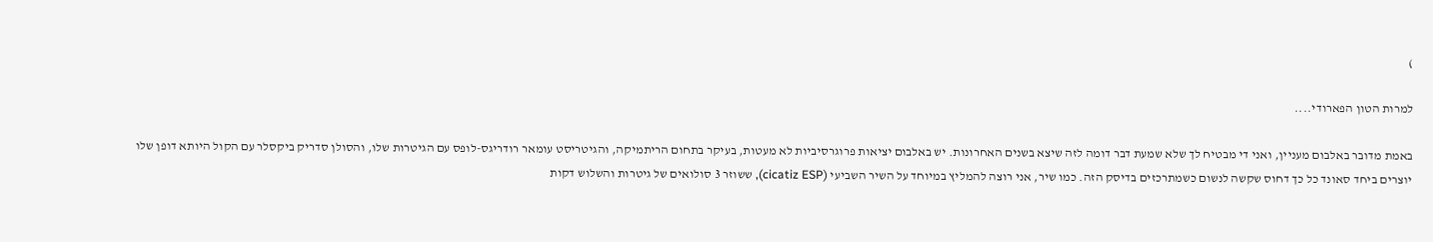)

למרות הטון הפארודי....

באמת מדובר באלבום מעניין, ואני די מבטיח לך שלא שמעת דבר דומה לזה שיצא בשנים האחרונות. יש באלבום יציאות פרוגרסיביות לא מעטות, בעיקר בתחום הריתמיקה, והגיטריסט עומאר רודריגס-לופס עם הגיטרות שלו, והסולן סדריק ביקסלר עם הקול היותא דופן שלו יוצרים ביחד סאונד כל כך דחוס שקשה לנשום כשמתרכזים בדיסק הזה. כמו שיר, אני רוצה להמליץ במיוחד על השיר השביעי (cicatiz ESP), ששוזר 3 סולואים של גיטרות והשלוש דקות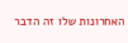האחרונות שלו זה הדבר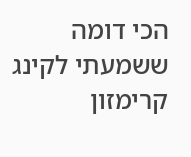הכי דומה ששמעתי לקינג קרימזון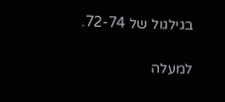בגילגול של 72-74.

למעלה